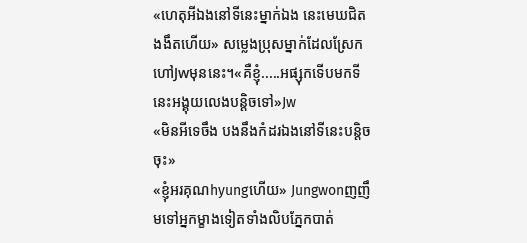«ហេតុអីឯងនៅទីនេះម្នាក់ឯង នេះមេឃជិតងងឹតហើយ» សម្លេងប្រុសម្នាក់ដែលស្រែកហៅJwមុននេះ។«គឺខ្ញុំ.....អផ្សុកទើបមកទីនេះអង្គុយលេងបន្តិចទៅ»Jw
«មិនអីទេចឹង បងនឹងកំដរឯងនៅទីនេះបន្តិចចុះ»
«ខ្ញុំអរគុណhyungហើយ» Jungwonញញឹមទៅអ្នកម្ខាងទៀតទាំងលិបភ្នែកបាត់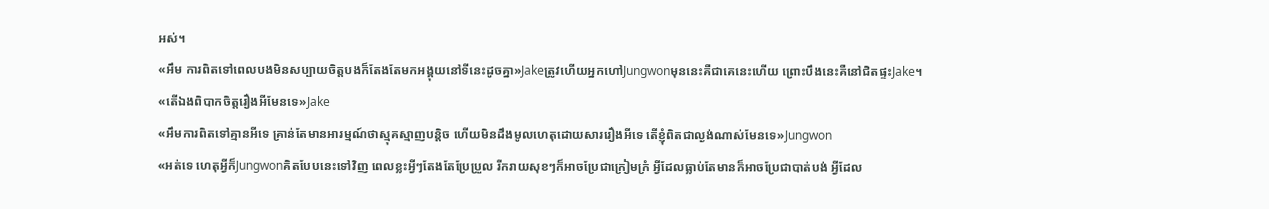អស់។
«អឹម ការពិតទៅពេលបងមិនសប្បាយចិត្តបងក៏តែងតែមកអង្គុយនៅទីនេះដូចគ្នា»Jakeត្រូវហើយអ្នកហៅJungwonមុននេះគឺជាគេនេះហើយ ព្រោះបឹងនេះគឺនៅជិតផ្ទះJake។
«តើឯងពិបាកចិត្តរឿងអីមែនទេ»Jake
«អឹមការពិតទៅគ្មានអីទេ គ្រាន់តែមានអារម្មណ៍ថាស្មុគស្មាញបន្តិច ហើយមិនដឹងមូលហេតុដោយសាររឿងអីទេ តើខ្ញុំពិតជាល្ងង់ណាស់មែនទេ»Jungwon
«អត់ទេ ហេតុអ្វីក៏Jungwonគិតបែបនេះទៅវិញ ពេលខ្លះអ្វីៗតែងតែប្រែប្រួល រីករាយសុខៗក៏អាចប្រែជាក្រៀមក្រំ អ្វីដែលធ្លាប់តែមានក៏អាចប្រែជាបាត់បង់ អ្វីដែល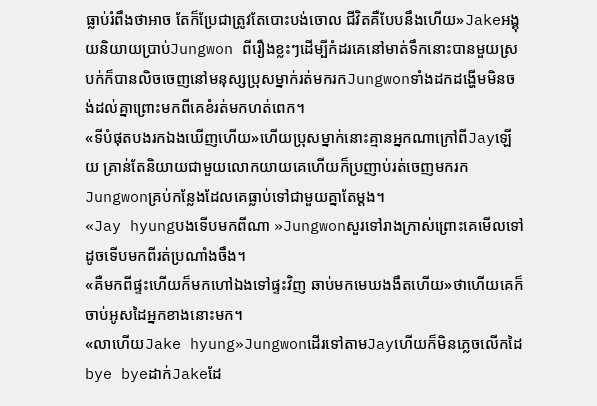ធ្លាប់រំពឹងថាអាច តែក៏ប្រែជាត្រូវតែបោះបង់ចោល ជីវិតគឺបែបនឹងហើយ»Jakeអង្គុយនិយាយប្រាប់Jungwon ពីរឿងខ្លះៗដើម្បីកំដរគេនៅមាត់ទឹកនោះបានមួយស្របក់ក៏បានលិចចេញនៅមនុស្សប្រុសម្នាក់រត់មករកJungwonទាំងដកដង្ហើមមិនចង់ដល់គ្នាព្រោះមកពីគេខំរត់មកហត់ពេក។
«ទីបំផុតបងរកឯងឃើញហើយ»ហើយប្រុសម្នាក់នោះគ្មានអ្នកណាក្រៅពីJayឡើយ គ្រាន់តែនិយាយជាមួយលោកយាយគេហើយក៏ប្រញាប់រត់ចេញមករកJungwonគ្រប់កន្លែងដែលគេធ្លាប់ទៅជាមួយគ្នាតែម្តង។
«Jay hyungបងទើបមកពីណា »Jungwonសួរទៅរាងក្រាស់ព្រោះគេមើលទៅដូចទើបមកពីរត់ប្រណាំងចឹង។
«គឺមកពីផ្ទះហើយក៏មកហៅឯងទៅផ្ទះវិញ ឆាប់មកមេឃងងឹតហើយ»ថាហើយគេក៏ចាប់អូសដៃអ្នកខាងនោះមក។
«លាហើយJake hyung»JungwonដើរទៅតាមJayហើយក៏មិនភ្លេចលើកដៃbye byeដាក់Jakeដែ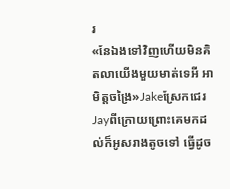រ
«នែឯងទៅវិញហើយមិនគិតលាយើងមួយមាត់ទេអី អាមិត្តចង្រៃ»Jakeស្រែកជេរJayពីក្រោយព្រោះគេមកដល់ក៏អូសរាងតូចទៅ ធ្វើដូច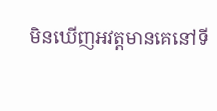មិនឃើញអវត្តមានគេនៅទី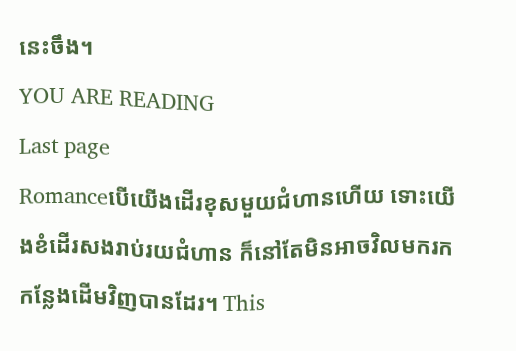នេះចឹង។
YOU ARE READING
Last page
Romanceបើយើងដើរខុសមួយជំហានហើយ ទោះយើងខំដើរសងរាប់រយជំហាន ក៏នៅតែមិនអាចវិលមករកកន្លែងដើមវិញបានដែរ។ This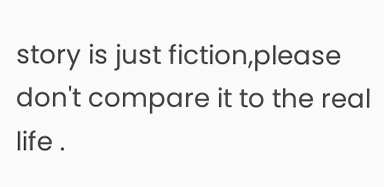story is just fiction,please don't compare it to the real life .